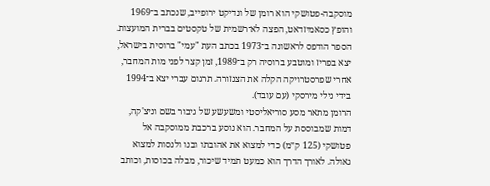מוסקבה-פטושקי הוא רומן של ונדיקט ירופייב, שנכתב ב־1969 והופץ כסאמיזדאט, הפצה לא־רשמית של טקסטים בברית המועצות. הספר הודפס לראשונה ב־1973 בכתב העת "עמי" ברוסית בישראל, יצא בפריז ומוטבע ברוסיה רק ב־1989, זמן קצר לפני מות המחבר, אחרי שפרסטרויקה הקלה את הצנזורה. תרגום עברי יצא ב־1994 בידי נילי מירסקי (עם עובד).
הרומן מתאר מסע סוריאליסטי ומשעשע של גיבור בשם וניצ'קה, דמות שמבוססת על המחבר. הוא נוסע ברכבת ממוסקבה אל פטושקי (125 ק״מ) כדי למצוא את אהובתו ובנו ולנסות למצוא גאולה. לאורך הדרך הוא כמעט תמיד שיכור, מבלה בכוסות, וכותב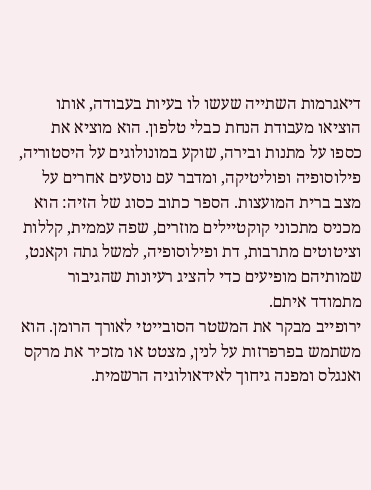דיאגרמות השתייה שעשו לו בעיות בעבודה, אותו הוציאו מעבודת הנחת כבלי טלפון. הוא מוציא את כספו על מתנות ובירה, שוקע במונולוגים על היסטוריה, פילוסופיה ופוליטיקה, ומדבר עם נוסעים אחרים על מצב ברית המועצות. הספר כתוב כסוג של הזיה: הוא מכניס מתכוני קוקטיילים מוזרים, שפה עממית, קללות וציטוטים מתרבות, דת ופילוסופיה, למשל גתה וקאנט, שמותיהם מופיעים כדי להציג רעיונות שהגיבור מתמודד איתם.
ירופייב מבקר את המשטר הסובייטי לאורך הרומן. הוא משתמש בפרפרזות על לנין, מצטט או מזכיר את מרקס ואנגלס ומפנה גיחוך לאידאולוגיה הרשמית.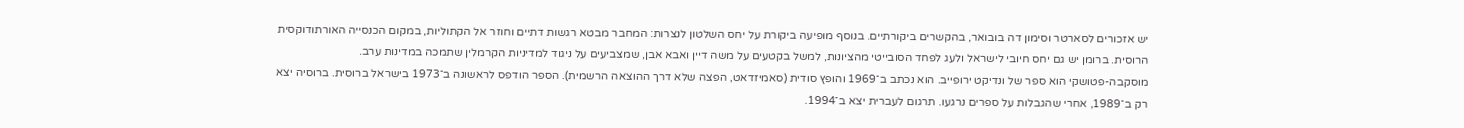יש אזכורים לסארטר וסימון דה בובואר, בהקשרים ביקורתיים. בנוסף מופיעה ביקורת על יחס השלטון לנצרות: המחבר מבטא רגשות דתיים וחוזר אל הקתוליות, במקום הכנסייה האורתודוקסית הרוסית. ברומן יש גם יחס חיובי לישראל ולעג לפחד הסובייטי מהציונות, למשל בקטעים על משה דיין ואבא אבן, שמצביעים על ניגוד למדיניות הקרמלין שתמכה במדינות ערב.
מוסקבה-פטושקי הוא ספר של ונדיקט ירופייב. הוא נכתב ב־1969 והופץ סודית (סאמיזדאט, הפצה שלא דרך ההוצאה הרשמית). הספר הודפס לראשונה ב־1973 בישראל ברוסית. ברוסיה יצא רק ב־1989, אחרי שהגבלות על ספרים נרגעו. תרגום לעברית יצא ב־1994.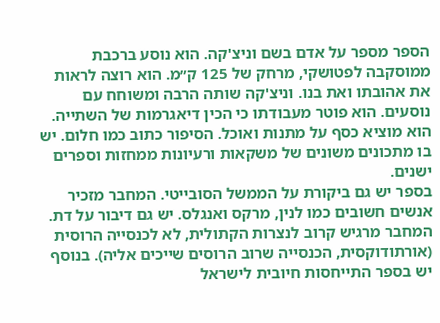הספר מספר על אדם בשם וניצ'קה. הוא נוסע ברכבת ממוסקבה לפטושקי, מרחק של 125 ק״מ. הוא רוצה לראות את אהובתו ואת בנו. וניצ'קה שותה הרבה ומשוחח עם נוסעים. הוא פוטר מעבודתו כי הכין דיאגרמות של השתייה. הוא מוציא כסף על מתנות ואוכל. הסיפור כתוב כמו חלום. יש בו מתכונים משונים של משקאות ורעיונות ממחזות וספרים ישנים.
בספר יש גם ביקורת על הממשל הסובייטי. המחבר מזכיר אנשים חשובים כמו לנין, מרקס ואנגלס. יש גם דיבור על דת. המחבר מרגיש קרוב לנצרות הקתולית, לא לכנסייה הרוסית (אורתודוקסית, הכנסייה שרוב הרוסים שייכים אליה). בנוסף יש בספר התייחסות חיובית לישראל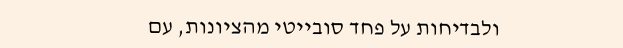ולבדיחות על פחד סובייטי מהציונות, עם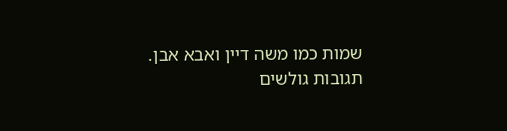שמות כמו משה דיין ואבא אבן.
תגובות גולשים